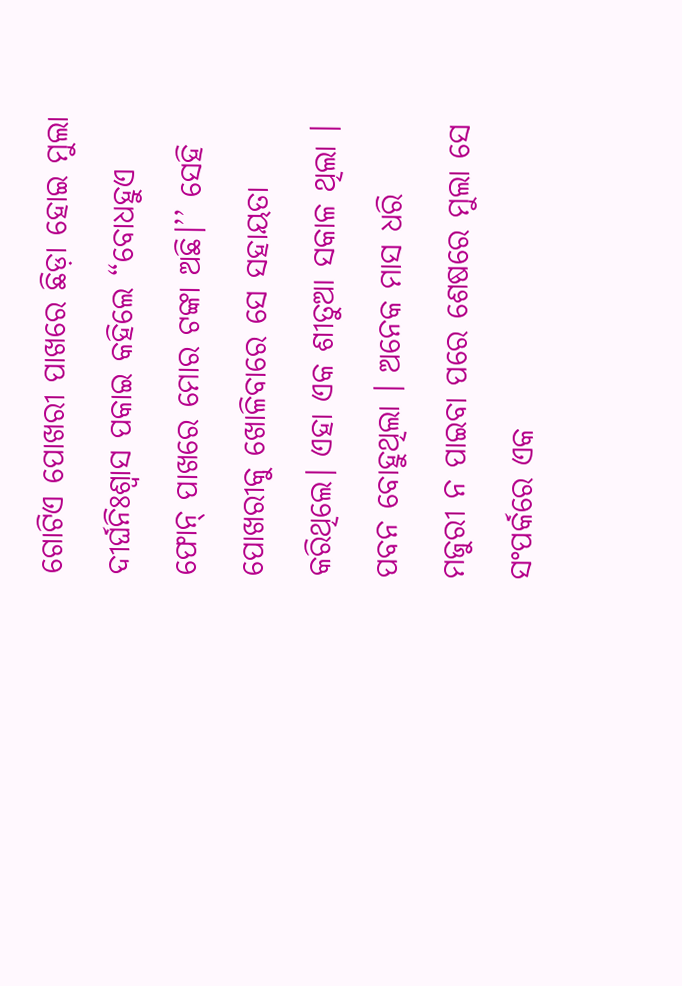ଗୋଟିଏ ପୋଖରୀ ପାଖରେ ଛିଡ଼ା ହୋଇ ମୁଲା ଦୀର୍ଘନିଃଶ୍ୱାସ ପକାଇ କହିଲେ “ବୋଧହୁଏ ଫୋନ୍ ପାଖରେ ମୋର ଟଙ୍କା ଅଛି।’’ ସେହି ପୋଖରୀକୁ ଖୋଳିବାରେ ସେ ସହାୟତା କରିଥିଲେ। ଏହା ଏକ ଶୀତୁଆ ସକାଳ ଥିଲା । ପବନ ବୋହୁଥିଲା । ଅନେକ ମାସ ଧରି ମଜୁରୀ ନ ପାଇବା ପରେ ଶେଷରେ ମୁଲା ସେ ସଂପର୍କରେ ଏକ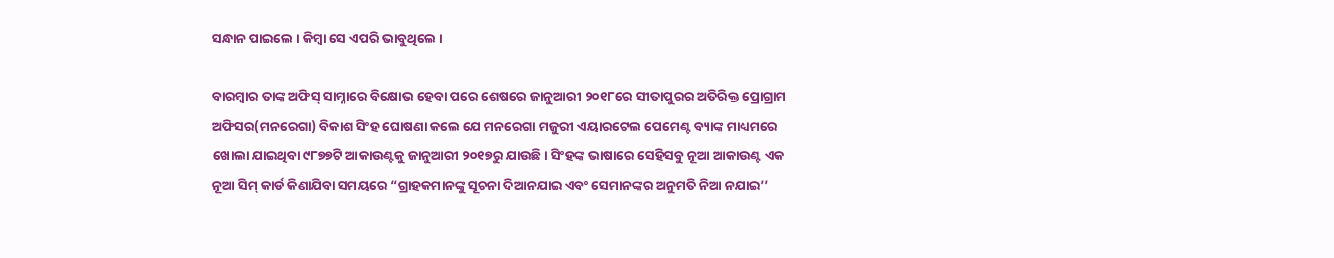ସନ୍ଧାନ ପାଇଲେ । କିମ୍ବା ସେ ଏପରି ଭାବୁଥିଲେ ।

ବାରମ୍ବାର ତାଙ୍କ ଅଫିସ୍ ସାମ୍ନାରେ ବିକ୍ଷୋଭ ହେବା ପରେ ଶେଷରେ ଜାନୁଆରୀ ୨୦୧୮ରେ ସୀତାପୁରର ଅତିରିକ୍ତ ପ୍ରୋଗ୍ରାମ ଅଫିସର(ମନରେଗା) ବିକାଶ ସିଂହ ଘୋଷଣା କଲେ ଯେ ମନରେଗା ମଜୁରୀ ଏୟାରଟେଲ ପେମେଣ୍ଟ ବ୍ୟାଙ୍କ ମାଧ୍ୟମରେ ଖୋଲା ଯାଇଥିବା ୯୮୭୭ଟି ଆକାଉଣ୍ଟକୁ ଜାନୁଆରୀ ୨୦୧୭ରୁ ଯାଉଛି। ସିଂହଙ୍କ ଭାଷାରେ ସେହିସବୁ ନୂଆ ଆକାଉଣ୍ଟ ଏକ ନୂଆ ସିମ୍ କାର୍ଡ କିଣାଯିବା ସମୟରେ “ଗ୍ରାହକମାନଙ୍କୁ ସୂଚନା ଦିଆନଯାଇ ଏବଂ ସେମାନଙ୍କର ଅନୁମତି ନିଆ ନଯାଇ’’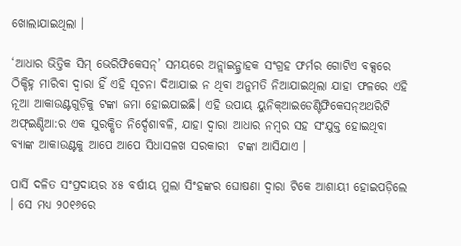ଖୋଲାଯାଇଥିଲା ।

‘ଆଧାର ଭିତ୍ତିକ ସିମ୍ ଭେରିଫିକେସନ୍’ ସମୟରେ ଅନ୍ଲାଇନ୍ଗ୍ରାହକ ସଂଗ୍ରହ ଫର୍ମର ଗୋଟିଏ ବକ୍ସରେ ଠିକ୍ଚିହ୍ନ ମାରିବା ଦ୍ୱାରା ହିଁ ଏହି ସୂଚନା ଦିଆଯାଇ ନ ଥିବା ଅନୁମତି ନିଆଯାଇଥିଲା ଯାହା ଫଳରେ ଏହି ନୂଆ ଆକାଉଣ୍ଟଗୁଡ଼ିକୁ ଟଙ୍କା ଜମା ହୋଇଯାଇଛି। ଏହି ଉପାୟ ୟୁନିକ୍ଆଇଡେଣ୍ଟିଫିକେସନ୍ଅଥରିଟି ଅଫ୍ଇଣ୍ଡିଆ:ର ଏକ ସୁରକ୍ଷିତ ନିର୍ଦ୍ଦେଶାବଳି, ଯାହା ଦ୍ୱାରା ଆଧାର ନମ୍ବର ସହ ସଂଯୁକ୍ତ ହୋଇଥିବା ବ୍ୟାଙ୍କ ଆକାଉଣ୍ଟକୁ ଆପେ ଆପେ ସିଧାସଳଖ ସରକାରୀ  ଟଙ୍କା ଆସିଯାଏ ।

ପାର୍ସି ଦଳିତ ସଂପ୍ରଦାୟର ୪୫ ବର୍ଷୀୟ ମୁଲା ସିଂହଙ୍କର ଘୋଷଣା ଦ୍ୱାରା ଟିକେ ଆଶାୟୀ ହୋଇପଡ଼ିଲେ । ସେ ମଧ୍ୟ ୨୦୧୬ରେ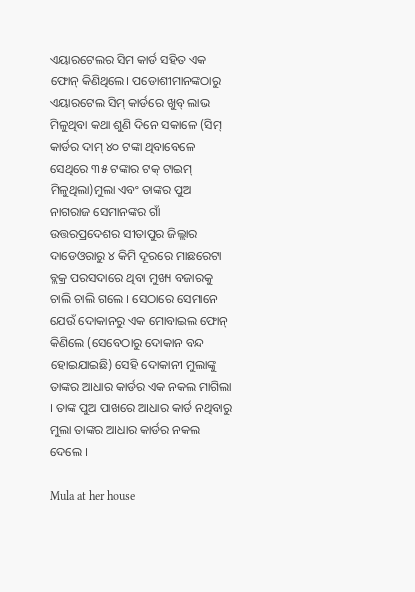ଏୟାରଟେଲର ସିମ କାର୍ଡ ସହିତ ଏକ ଫୋନ୍ କିଣିଥିଲେ। ପଡୋଶୀମାନଙ୍କଠାରୁ ଏୟାରଟେଲ ସିମ୍ କାର୍ଡରେ ଖୁବ୍ ଲାଭ ମିଳୁଥିବା କଥା ଶୁଣି ଦିନେ ସକାଳେ (ସିମ୍ କାର୍ଡର ଦାମ୍ ୪୦ ଟଙ୍କା ଥିବାବେଳେ ସେଥିରେ ୩୫ ଟଙ୍କାର ଟକ୍ ଟାଇମ୍ ମିଳୁଥିଲା)ମୁଲା ଏବଂ ତାଙ୍କର ପୁଅ ନାଗରାଜ ସେମାନଙ୍କର ଗାଁ ଉତ୍ତରପ୍ରଦେଶର ସୀତାପୁର ଜିଲ୍ଲାର ଦାଡେଓରାରୁ ୪ କିମି ଦୂରରେ ମାଛରେଟା ବ୍ଲକ୍ର ପରସଦାରେ ଥିବା ମୁଖ୍ୟ ବଜାରକୁ  ଚାଲି ଚାଲି ଗଲେ । ସେଠାରେ ସେମାନେ ଯେଉଁ ଦୋକାନରୁ ଏକ ମୋବାଇଲ ଫୋନ୍ କିଣିଲେ (ସେବେଠାରୁ ଦୋକାନ ବନ୍ଦ ହୋଇଯାଇଛି) ସେହି ଦୋକାନୀ ମୁଲାଙ୍କୁ ତାଙ୍କର ଆଧାର କାର୍ଡର ଏକ ନକଲ ମାଗିଲା । ତାଙ୍କ ପୁଅ ପାଖରେ ଆଧାର କାର୍ଡ ନଥିବାରୁ ମୁଲା ତାଙ୍କର ଆଧାର କାର୍ଡର ନକଲ ଦେଲେ ।

Mula at her house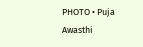PHOTO • Puja Awasthi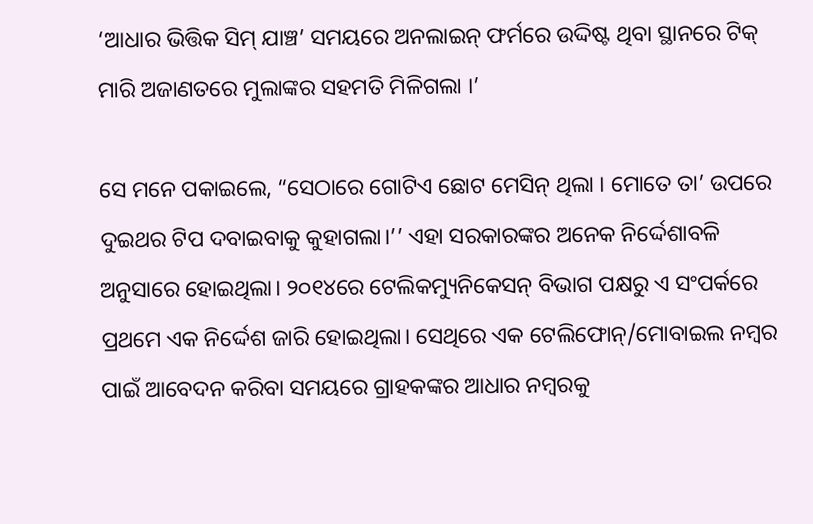‘ଆଧାର ଭିତ୍ତିକ ସିମ୍ ଯାଞ୍ଚ’ ସମୟରେ ଅନଲାଇନ୍ ଫର୍ମରେ ଉଦ୍ଦିଷ୍ଟ ଥିବା ସ୍ଥାନରେ ଟିକ୍ ମାରି ଅଜାଣତରେ ମୁଲାଙ୍କର ସହମତି ମିଳିଗଲା ।’

ସେ ମନେ ପକାଇଲେ, “ସେଠାରେ ଗୋଟିଏ ଛୋଟ ମେସିନ୍ ଥିଲା । ମୋତେ ତା’ ଉପରେ ଦୁଇଥର ଟିପ ଦବାଇବାକୁ କୁହାଗଲା।’’ ଏହା ସରକାରଙ୍କର ଅନେକ ନିର୍ଦ୍ଦେଶାବଳି ଅନୁସାରେ ହୋଇଥିଲା। ୨୦୧୪ରେ ଟେଲିକମ୍ୟୁନିକେସନ୍ ବିଭାଗ ପକ୍ଷରୁ ଏ ସଂପର୍କରେ ପ୍ରଥମେ ଏକ ନିର୍ଦ୍ଦେଶ ଜାରି ହୋଇଥିଲା। ସେଥିରେ ଏକ ଟେଲିଫୋନ୍/ମୋବାଇଲ ନମ୍ବର ପାଇଁ ଆବେଦନ କରିବା ସମୟରେ ଗ୍ରାହକଙ୍କର ଆଧାର ନମ୍ବରକୁ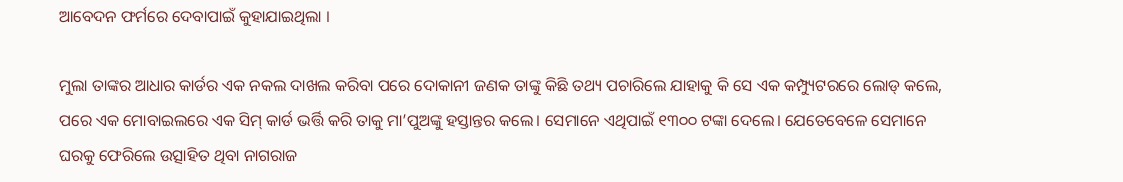ଆବେଦନ ଫର୍ମରେ ଦେବାପାଇଁ କୁହାଯାଇଥିଲା ।

ମୁଲା ତାଙ୍କର ଆଧାର କାର୍ଡର ଏକ ନକଲ ଦାଖଲ କରିବା ପରେ ଦୋକାନୀ ଜଣକ ତାଙ୍କୁ କିଛି ତଥ୍ୟ ପଚାରିଲେ ଯାହାକୁ କି ସେ ଏକ କମ୍ପ୍ୟୁଟରରେ ଲୋଡ୍ କଲେ, ପରେ ଏକ ମୋବାଇଲରେ ଏକ ସିମ୍ କାର୍ଡ ଭର୍ତ୍ତି କରି ତାକୁ ମା’ପୁଅଙ୍କୁ ହସ୍ତାନ୍ତର କଲେ। ସେମାନେ ଏଥିପାଇଁ ୧୩୦୦ ଟଙ୍କା ଦେଲେ। ଯେତେବେଳେ ସେମାନେ ଘରକୁ ଫେରିଲେ ଉତ୍ସାହିତ ଥିବା ନାଗରାଜ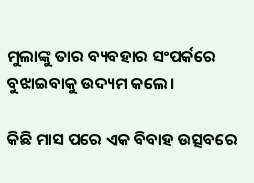ମୁଲାଙ୍କୁ ତାର ବ୍ୟବହାର ସଂପର୍କରେ ବୁଝାଇବାକୁ ଉଦ୍ୟମ କଲେ।

କିଛି ମାସ ପରେ ଏକ ବିବାହ ଉତ୍ସବରେ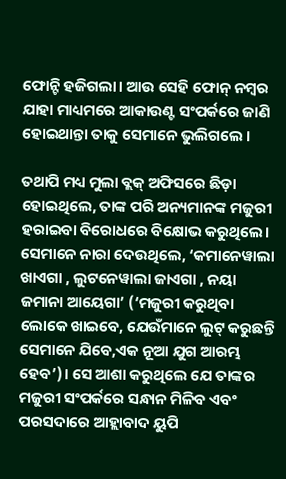ଫୋନ୍ଟି ହଜିଗଲା। ଆଉ ସେହି ଫୋନ୍ ନମ୍ବର ଯାହା ମାଧ୍ୟମରେ ଆକାଉଣ୍ଟ ସଂପର୍କରେ ଜାଣି ହୋଇଥାନ୍ତା ତାକୁ ସେମାନେ ଭୁଲିଗଲେ ।

ତଥାପି ମଧ୍ୟ ମୁଲା ବ୍ଲକ୍ ଅଫିସରେ ଛିଡ଼ା ହୋଇଥିଲେ, ତାଙ୍କ ପରି ଅନ୍ୟମାନଙ୍କ ମଜୁରୀ ହରାଇବା ବିରୋଧରେ ବିକ୍ଷୋଭ କରୁଥିଲେ। ସେମାନେ ନାରା ଦେଉଥିଲେ, ‘କମାନେୱାଲା ଖାଏଗା , ଲୁଟନେୱାଲା ଜାଏଗା , ନୟା ଜମାନା ଆୟେଗା’ (‘ମଜୁରୀ କରୁଥିବା ଲୋକେ ଖାଇବେ, ଯେଉଁମାନେ ଲୁଟ୍ କରୁଛନ୍ତି ସେମାନେ ଯିବେ,ଏକ ନୂଆ ଯୁଗ ଆରମ୍ଭ ହେବ’)। ସେ ଆଶା କରୁଥିଲେ ଯେ ତାଙ୍କର ମଜୁରୀ ସଂପର୍କରେ ସନ୍ଧାନ ମିଳିବ ଏବଂ ପରସଦାରେ ଆହ୍ଲାବାଦ ୟୁପି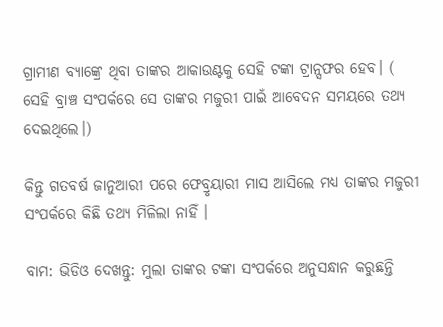ଗ୍ରାମୀଣ ବ୍ୟାଙ୍କ୍ରେ ଥିବା ତାଙ୍କର ଆକାଉଣ୍ଟକୁ ସେହି ଟଙ୍କା ଟ୍ରାନ୍ସଫର ହେବ। ( ସେହି ବ୍ରାଞ୍ଚ ସଂପର୍କରେ ସେ ତାଙ୍କର ମଜୁରୀ ପାଇଁ ଆବେଦନ ସମୟରେ ତଥ୍ୟ ଦେଇଥିଲେ।)

କିନ୍ତୁ ଗତବର୍ଷ ଜାନୁଆରୀ ପରେ ଫେବ୍ରୃୟାରୀ ମାସ ଆସିଲେ ମଧ୍ୟ ତାଙ୍କର ମଜୁରୀ ସଂପର୍କରେ କିଛି ତଥ୍ୟ ମିଳିଲା ନାହିଁ ।

ବାମ: ଭିଡିଓ ଦେଖନ୍ତୁ: ମୁଲା ତାଙ୍କର ଟଙ୍କା ସଂପର୍କରେ ଅନୁସନ୍ଧାନ କରୁଛନ୍ତି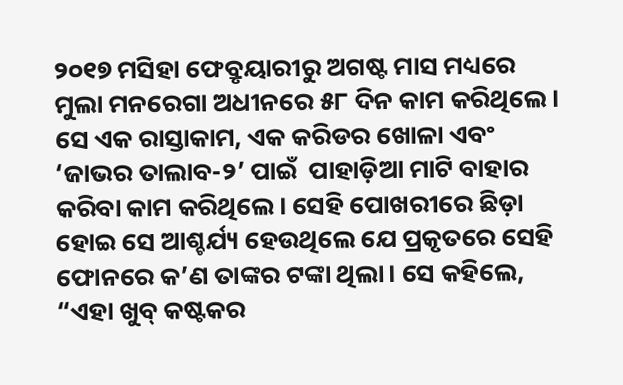୨୦୧୭ ମସିହା ଫେବ୍ରୃୟାରୀରୁ ଅଗଷ୍ଟ ମାସ ମଧ୍ୟରେ ମୁଲା ମନରେଗା ଅଧୀନରେ ୫୮ ଦିନ କାମ କରିଥିଲେ। ସେ ଏକ ରାସ୍ତାକାମ, ଏକ କରିଡର ଖୋଳା ଏବଂ ‘ଜାଭର ତାଲାବ-୨’ ପାଇଁ  ପାହାଡ଼ିଆ ମାଟି ବାହାର କରିବା କାମ କରିଥିଲେ। ସେହି ପୋଖରୀରେ ଛିଡ଼ା ହୋଇ ସେ ଆଶ୍ଚର୍ଯ୍ୟ ହେଉଥିଲେ ଯେ ପ୍ରକୃତରେ ସେହି ଫୋନରେ କ’ଣ ତାଙ୍କର ଟଙ୍କା ଥିଲା। ସେ କହିଲେ, “ଏହା ଖୁବ୍ କଷ୍ଟକର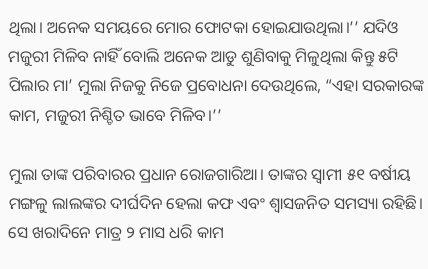ଥିଲା। ଅନେକ ସମୟରେ ମୋର ଫୋଟକା ହୋଇଯାଉଥିଲା।’’ ଯଦିଓ ମଜୁରୀ ମିଳିବ ନାହିଁ ବୋଲି ଅନେକ ଆଡୁ ଶୁଣିବାକୁ ମିଳୁଥିଲା କିନ୍ତୁ ୫ଟି ପିଲାର ମା’ ମୁଲା ନିଜକୁ ନିଜେ ପ୍ରବୋଧନା ଦେଉଥିଲେ, “ଏହା ସରକାରଙ୍କ କାମ, ମଜୁରୀ ନିଶ୍ଚିତ ଭାବେ ମିଳିବ।’’

ମୁଲା ତାଙ୍କ ପରିବାରର ପ୍ରଧାନ ରୋଜଗାରିଆ। ତାଙ୍କର ସ୍ୱାମୀ ୫୧ ବର୍ଷୀୟ ମଙ୍ଗଳୁ ଲାଲଙ୍କର ଦୀର୍ଘଦିନ ହେଲା କଫ ଏବଂ ଶ୍ୱାସଜନିତ ସମସ୍ୟା ରହିଛି। ସେ ଖରାଦିନେ ମାତ୍ର ୨ ମାସ ଧରି କାମ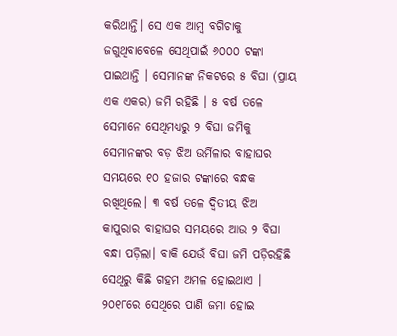କରିଥାନ୍ତି। ସେ ଏକ ଆମ୍ବ ବଗିଚାକୁ ଜଗୁଥିବାବେଳେ ସେଥିପାଇଁ ୬୦୦୦ ଟଙ୍କା ପାଇଥାନ୍ତି । ସେମାନଙ୍କ ନିକଟରେ ୫ ବିଘା (ପ୍ରାୟ ଏକ ଏକର) ଜମି ରହିଛି । ୫ ବର୍ଷ ତଳେ ସେମାନେ ସେଥିମଧ୍ୟରୁ ୨ ବିଘା ଜମିକୁ ସେମାନଙ୍କର ବଡ଼ ଝିଅ ଉର୍ମିଳାର ବାହାଘର ସମୟରେ ୧୦ ହଜାର ଟଙ୍କାରେ ବନ୍ଧକ ରଖିଥିଲେ। ୩ ବର୍ଷ ତଳେ ଦ୍ୱିତୀୟ ଝିଅ କାପୁରାର ବାହାଘର ସମୟରେ ଆଉ ୨ ବିଘା ବନ୍ଧା ପଡ଼ିଲା। ବାକି ଯେଉଁ ବିଘା ଜମି ପଡ଼ିରହିଛି ସେଥିରୁ କିଛି ଗହମ ଅମଳ ହୋଇଥାଏ । ୨୦୧୮ରେ ସେଥିରେ ପାଣି ଜମା ହୋଇ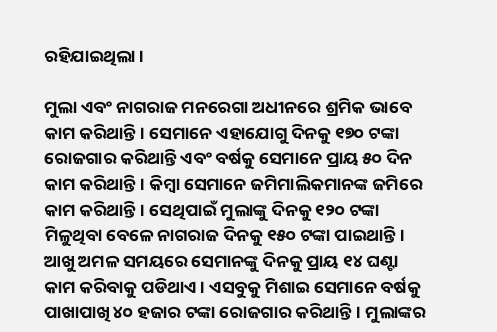ରହିଯାଇଥିଲା ।

ମୁଲା ଏବଂ ନାଗରାଜ ମନରେଗା ଅଧୀନରେ ଶ୍ରମିକ ଭାବେ କାମ କରିଥାନ୍ତି। ସେମାନେ ଏହାଯୋଗୁ ଦିନକୁ ୧୭୦ ଟଙ୍କା ରୋଜଗାର କରିଥାନ୍ତି ଏବଂ ବର୍ଷକୁ ସେମାନେ ପ୍ରାୟ ୫୦ ଦିନ କାମ କରିଥାନ୍ତି। କିମ୍ବା ସେମାନେ ଜମିମାଲିକମାନଙ୍କ ଜମିରେ କାମ କରିଥାନ୍ତି। ସେଥିପାଇଁ ମୁଲାଙ୍କୁ ଦିନକୁ ୧୨୦ ଟଙ୍କା ମିଳୁଥିବା ବେଳେ ନାଗରାଜ ଦିନକୁ ୧୫୦ ଟଙ୍କା ପାଇଥାନ୍ତି। ଆଖୁ ଅମଳ ସମୟରେ ସେମାନଙ୍କୁ ଦିନକୁ ପ୍ରାୟ ୧୪ ଘଣ୍ଟା କାମ କରିବାକୁ ପଡିଥାଏ। ଏସବୁକୁ ମିଶାଇ ସେମାନେ ବର୍ଷକୁ ପାଖାପାଖି ୪୦ ହଜାର ଟଙ୍କା ରୋଜଗାର କରିଥାନ୍ତି। ମୁଲାଙ୍କର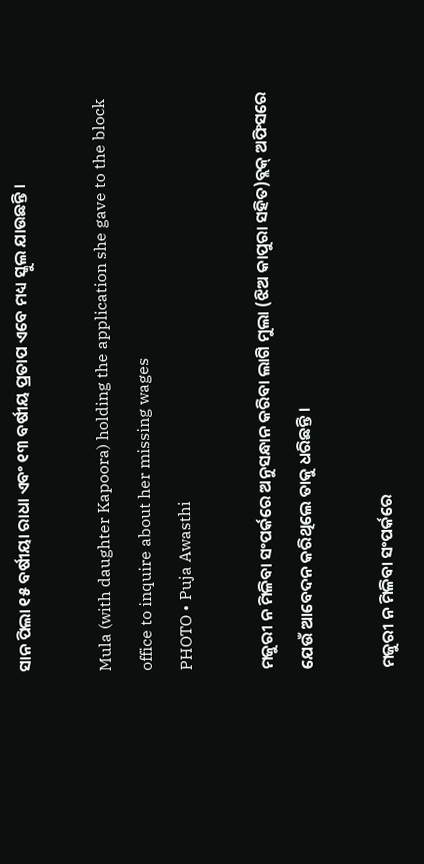ସାନ ପିଲା ୧୫ ବର୍ଷୀୟା ରାଧା ଏବଂ ୧୩ ବର୍ଷୀୟ ପ୍ରତାପ ଏବେ ମଧ୍ୟ ସ୍କୁଲ ଯାଉଛନ୍ତି ।

Mula (with daughter Kapoora) holding the application she gave to the block office to inquire about her missing wages
PHOTO • Puja Awasthi

ମଜୁରୀ ନ ମିଳିବା ସଂପର୍କରେ ଅନୁସନ୍ଧାନ କରିବା ଲାଗି ମୁଲା (ଝିଅ କାପୁରା ସହିତ)ବ୍ଲକ୍ ଅଫିସରେ ଯେଉଁ ଆବେଦନ କରିଥିଲେ ତାକୁ ଧରିଛନ୍ତି ।

ମଜୁରୀ ନ ମିଳିବା ସଂପର୍କରେ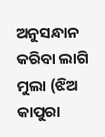ଅନୁସନ୍ଧାନ କରିବା ଲାଗି ମୁଲା (ଝିଅ କାପୁରା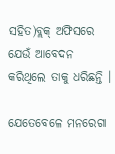ସହିତ)ବ୍ଲକ୍ ଅଫିସରେ ଯେଉଁ ଆବେଦନ କରିଥିଲେ ତାକୁ ଧରିଛନ୍ତି ।

ଯେତେବେଳେ ମନରେଗା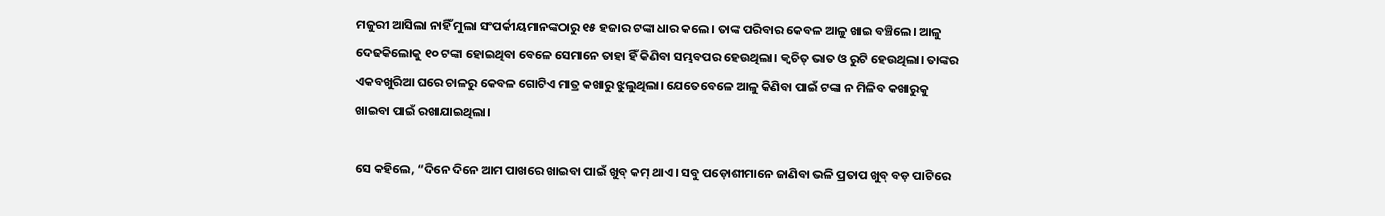ମଜୁରୀ ଆସିଲା ନାହିଁ ମୁଲା ସଂପର୍କୀୟମାନଙ୍କଠାରୁ ୧୫ ହଜାର ଟଙ୍କା ଧାର କଲେ। ତାଙ୍କ ପରିବାର କେବଳ ଆଳୁ ଖାଇ ବଞ୍ଚିଲେ। ଆଳୁ ଦେଢକିଲୋକୁ ୧୦ ଟଙ୍କା ହୋଇଥିବା ବେଳେ ସେମାନେ ତାହା ହିଁ କିଣିବା ସମ୍ଭବପର ହେଉଥିଲା। କ୍ୱଚିତ୍ ଭାତ ଓ ରୁଟି ହେଉଥିଲା। ତାଙ୍କର ଏକବଖୁରିଆ ଘରେ ଚାଳରୁ କେବଳ ଗୋଟିଏ ମାତ୍ର କଖାରୁ ଝୁଲୁଥିଲା। ଯେତେବେଳେ ଆଳୁ କିଣିବା ପାଇଁ ଟଙ୍କା ନ ମିଳିବ କଖାରୁକୁ ଖାଇବା ପାଇଁ ରଖାଯାଇଥିଲା।

ସେ କହିଲେ, “ଦିନେ ଦିନେ ଆମ ପାଖରେ ଖାଇବା ପାଇଁ ଖୁବ୍ କମ୍ ଥାଏ । ସବୁ ପଡ଼ୋଶୀମାନେ ଜାଣିବା ଭଳି ପ୍ରତାପ ଖୁବ୍ ବଡ଼ ପାଟିରେ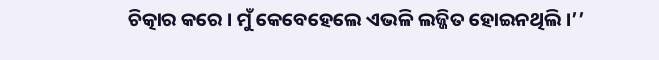ଚିତ୍କାର କରେ । ମୁଁ କେବେହେଲେ ଏଭଳି ଲଜ୍ଜିତ ହୋଇନଥିଲି ।’’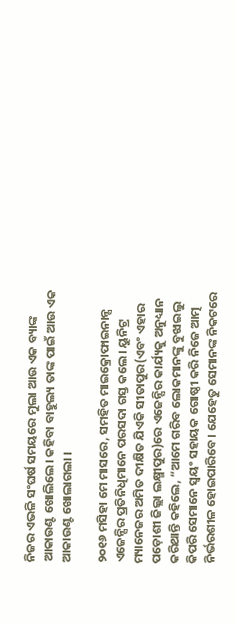ନିଜର ଏଭଳି ସଂଘର୍ଷ ସମୟରେ ମୁଲା ଆଉ ଏକ ବ୍ୟାଙ୍କ ଆକାଉଣ୍ଟ ଖୋଲିଲେ। କହିବା ବାହୁଲ୍ୟ ତାଙ୍କ ପାଇଁ ଆଉ ଏକ ଆକାଉଣ୍ଟ ଖୋଲାଗଲା ।

୨୦୧୬ ମସିହା ମେ ମାସରେ, ସମହିତ ମାଇକ୍ରୋଫାଇନାନ୍ସ ଏଜେନ୍ସିର ପ୍ରତିନିଧିମାନେ ପରସଦା ଗସ୍ତ କଲେ। ୟୁନିଟ୍ର ମ୍ୟାନେଜର ଅମିତ ଦୀକ୍ଷିତ ଯିଏକି ସୀତାପୁର(ଏବଂ ଏହାର ପଡ଼ୋଶୀ ଜିଲ୍ଲା ଲକ୍ଷ୍ମୀପୁର)ରେ ଏଜେନ୍ସିର କାର୍ଯ୍ୟକୁ ଅନୁଧ୍ୟାନ କରିଥାନ୍ତି କହିଲେ, “ଆମେ ଗରିବ ଲୋକମାନଙ୍କୁ ବୁଝାଇଲୁ କିପରି ସେମାନେ ସ୍ୱୟଂ ସହାୟକ ଗୋଷ୍ଠୀ କରି ନିଜେ ଆତ୍ମ ନିର୍ଭରଶୀଳ ହୋଇପାରିବେ। ଯେହେତୁ ସେମାନଙ୍କ ନିକଟରେ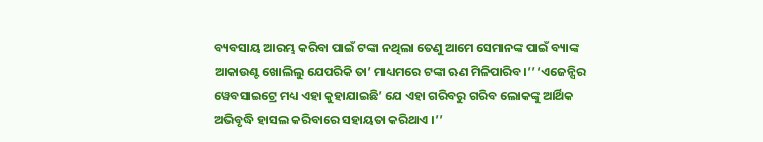ବ୍ୟବସାୟ ଆରମ୍ଭ କରିବା ପାଇଁ ଟଙ୍କା ନଥିଲା ତେଣୁ ଆମେ ସେମାନଙ୍କ ପାଇଁ ବ୍ୟାଙ୍କ ଆକାଉଣ୍ଟ ଖୋଲିଲୁ ଯେପରିକି ତା’ ମାଧ୍ୟମରେ ଟଙ୍କା ଋଣ ମିଳିପାରିବ।’’ ‘ଏଜେନ୍ସିର ୱେବସାଇଟ୍ରେ ମଧ୍ୟ ଏହା କୁହାଯାଇଛି’ ଯେ ଏହା ଗରିବରୁ ଗରିବ ଲୋକଙ୍କୁ ଆର୍ଥିକ ଅଭିବୃଦ୍ଧି ହାସଲ କରିବାରେ ସହାୟତା କରିଥାଏ ।’’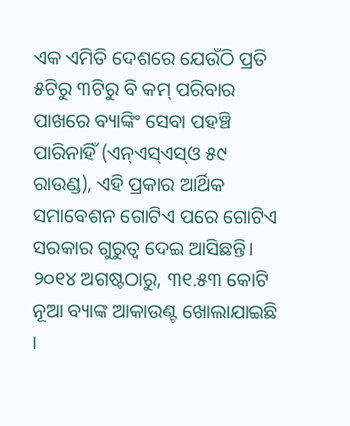ଏକ ଏମିତି ଦେଶରେ ଯେଉଁଠି ପ୍ରତି ୫ଟିରୁ ୩ଟିରୁ ବି କମ୍ ପରିବାର ପାଖରେ ବ୍ୟାଙ୍କିଂ ସେବା ପହଞ୍ଚି ପାରିନାହିଁ (ଏନ୍ଏସ୍ଏସ୍ଓ ୫୯ ରାଉଣ୍ଡ), ଏହି ପ୍ରକାର ଆର୍ଥିକ ସମାବେଶନ ଗୋଟିଏ ପରେ ଗୋଟିଏ ସରକାର ଗୁରୁତ୍ଵ ଦେଇ ଆସିଛନ୍ତି। ୨୦୧୪ ଅଗଷ୍ଟଠାରୁ, ୩୧.୫୩ କୋଟି ନୂଆ ବ୍ୟାଙ୍କ ଆକାଉଣ୍ଟ ଖୋଲାଯାଇଛି ।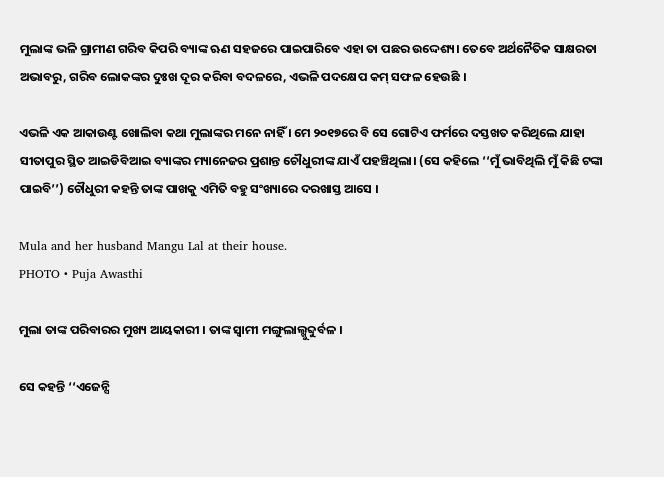ମୁଲାଙ୍କ ଭଳି ଗ୍ରାମୀଣ ଗରିବ କିପରି ବ୍ୟାଙ୍କ ଋଣ ସହଜରେ ପାଇପାରିବେ ଏହା ତା ପଛର ଉଦ୍ଦେଶ୍ୟ। ତେବେ ଅର୍ଥନୈତିକ ସାକ୍ଷରତା ଅଭାବରୁ, ଗରିବ ଲୋକଙ୍କର ଦୁଃଖ ଦୂର କରିବା ବଦଳରେ, ଏଭଳି ପଦକ୍ଷେପ କମ୍ ସଫଳ ହେଉଛି ।

ଏଭଳି ଏକ ଆକାଉଣ୍ଟ ଖୋଲିବା କଥା ମୁଲାଙ୍କର ମନେ ନାହିଁ । ମେ ୨୦୧୭ରେ ବି ସେ ଗୋଟିଏ ଫର୍ମରେ ଦସ୍ତଖତ କରିଥିଲେ ଯାହା ସୀତାପୁର ସ୍ଥିତ ଆଇଡିବିଆଇ ବ୍ୟାଙ୍କର ମ୍ୟାନେଜର ପ୍ରଶାନ୍ତ ଚୌଧୁରୀଙ୍କ ଯାଏଁ ପହଞ୍ଚିଥିଲା। (ସେ କହିଲେ ‘‘ମୁଁ ଭାବିଥିଲି ମୁଁ କିଛି ଟଙ୍କା ପାଇବି’’) ଚୌଧୁରୀ କହନ୍ତି ତାଙ୍କ ପାଖକୁ ଏମିତି ବହୁ ସଂଖ୍ୟାରେ ଦରଖାସ୍ତ ଆସେ ।

Mula and her husband Mangu Lal at their house.
PHOTO • Puja Awasthi

ମୁଲା ତାଙ୍କ ପରିବାରର ମୁଖ୍ୟ ଆୟକାରୀ । ତାଙ୍କ ସ୍ବାମୀ ମଙ୍ଗୁଲାଲ୍ଖୁବ୍ଦୁର୍ବଳ ।

ସେ କହନ୍ତି ‘‘ଏଜେନ୍ସି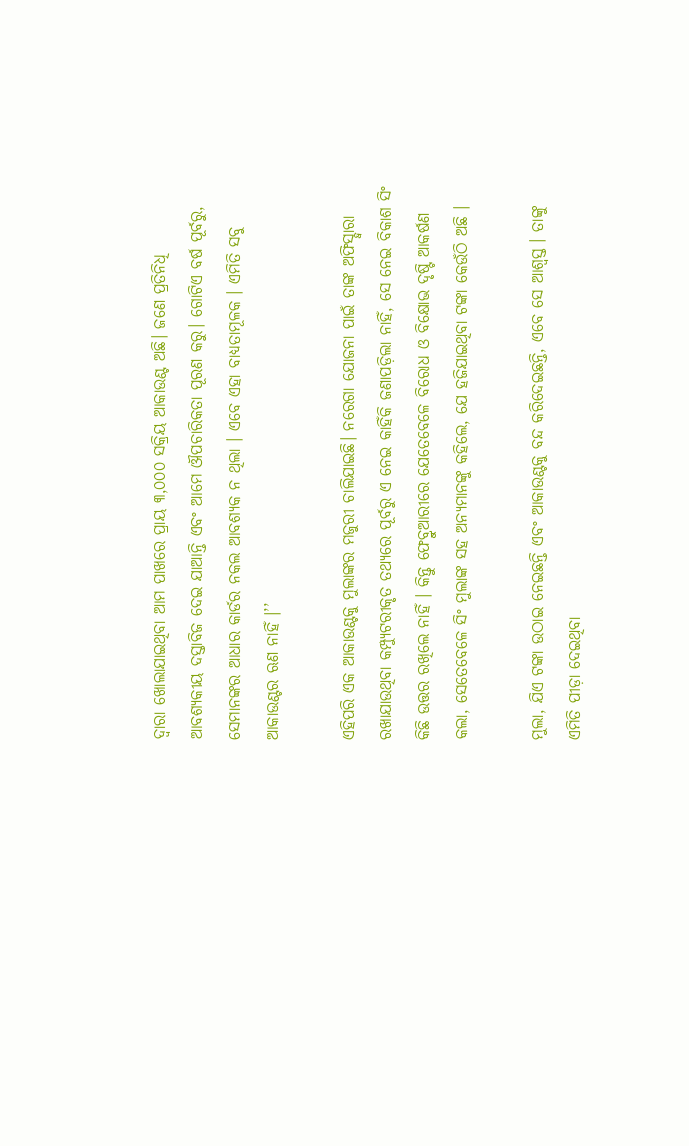ଦ୍ଵାରା ଖୋଲାଯାଇଥିବା ଆମ ପାଖରେ ପ୍ରାୟ ୩,୦୦୦ ସକ୍ରିୟ ଆକାଉଣ୍ଟ ଅଛି। ଜଣେ ପ୍ରତିନିଧି ଆବଶ୍ୟକୀୟ ଦସ୍ତାବିଜ ଦେଇ ଯାଆନ୍ତି ଏବଂ ଆମେ ଔପଚାରିକତା ପୂରଣ କରୁ। ଗୋଟିଏ ବର୍ଷ ପୂର୍ବରୁ, ସେମାନଙ୍କର ଆଧାର କାର୍ଡର ନକଲ ଆବଶ୍ୟକ ନ ଥିଲା । ଏବେ ଏହା ବାଧ୍ୟତାମୂଳକ । ଏମିତି ସବୁ ଆକାଉଣ୍ଟର ଋଣ ନାହିଁ ।’’

ଏହିପରି ଏକ ଆକାଉଣ୍ଟକୁ ମୁଲାଙ୍କର ମଜୁରୀ ଚାଲିଯାଇଛି। ନରେଗା ଯୋଜନା ପାଇଁ ତାଙ୍କ ଅଫିସ୍ଦ୍ଵାରା ରଖାଯାଉଥିବା କମ୍ପ୍ୟୁଟରୀକୃତ ତଥ୍ୟରେ ପୂର୍ବରୁ ଏ ନେଇ କାହିଁକି ଜଣାପଡ଼ିଲା ନାହିଁ, ସେ ନେଇ ବିକାଶ ସିଂ କିଛି ଉତ୍ତର ରଖିଲେ ନାହିଁ । କିନ୍ତୁ ଫେବ୍ରୁଆରୀରେ ଯେତେବେଳେ ବିରୋଧ ଓ ବିକ୍ଷୋଭ ଦୃଷ୍ଟି ଆକର୍ଷଣ କଲା, ସେତେବେଳେ ସିଂ ମୁଲାଙ୍କ ସହ ଅନ୍ୟମାନଙ୍କୁ କହିଲେ, ଯେ ହଜିଯାଇଥିବା ଟଙ୍କା କେଉଁଠି ଅଛି ।

ମୁଲା, ଯିଏ ଟଙ୍କା ଉଠାଇ ନେଇଛନ୍ତି ଏବଂ ଆକାଉଣ୍ଟକୁ ବନ୍ଦ କରିଦେଇଛନ୍ତି, ଏବେ ସେ ଆଶ୍ଵସ୍ତ । ତାଙ୍କୁ ଏମିତି ପୀଡ଼ା ଦେଇଥିବା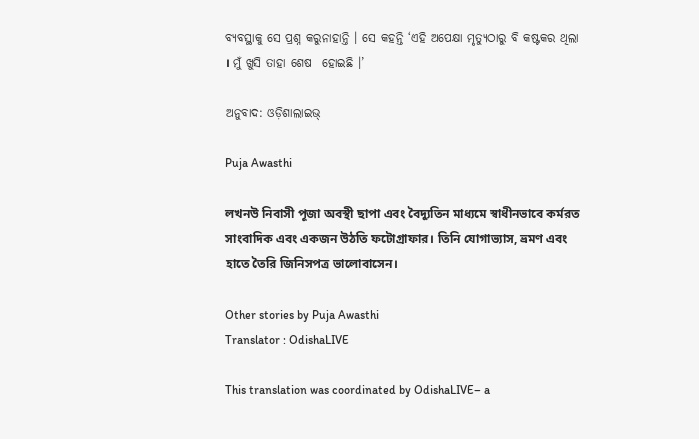ବ୍ୟବସ୍ଥାକୁ ସେ ପ୍ରଶ୍ନ କରୁନାହାନ୍ତି । ସେ କହନ୍ତି ‘ଏହି ଅପେକ୍ଷା ମୃତ୍ୟୁଠାରୁ ବି କଷ୍ଟକର ଥିଲା । ମୁଁ ଖୁସି ତାହା ଶେଷ  ହୋଇଛି ।’

ଅନୁବାଦ: ଓଡ଼ିଶାଲାଇଭ୍

Puja Awasthi

লখনউ নিবাসী পূজা অবস্থী ছাপা এবং বৈদ্যুতিন মাধ্যমে স্বাধীনভাবে কর্মরত সাংবাদিক এবং একজন উঠতি ফটোগ্রাফার। তিনি যোগাভ্যাস, ভ্রমণ এবং হাতে তৈরি জিনিসপত্র ভালোবাসেন।

Other stories by Puja Awasthi
Translator : OdishaLIVE

This translation was coordinated by OdishaLIVE– a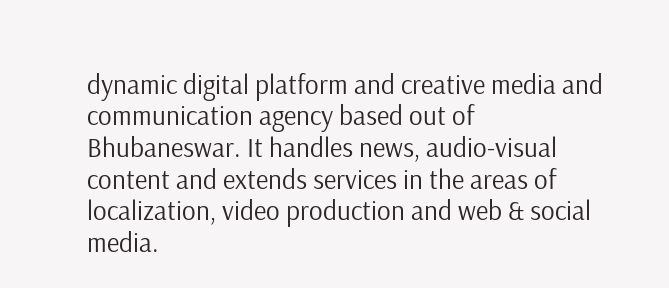dynamic digital platform and creative media and communication agency based out of Bhubaneswar. It handles news, audio-visual content and extends services in the areas of localization, video production and web & social media.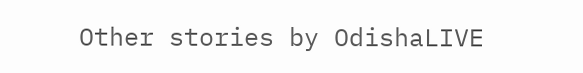Other stories by OdishaLIVE